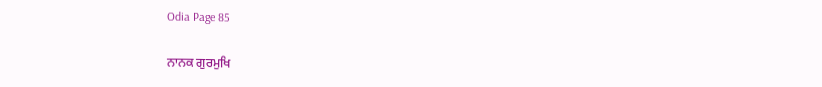Odia Page 85

ਨਾਨਕ ਗੁਰਮੁਖਿ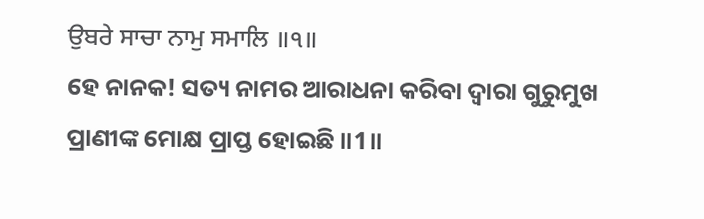ਉਬਰੇ ਸਾਚਾ ਨਾਮੁ ਸਮਾਲਿ ॥੧॥
ହେ ନାନକ! ସତ୍ୟ ନାମର ଆରାଧନା କରିବା ଦ୍ଵାରା ଗୁରୁମୁଖ ପ୍ରାଣୀଙ୍କ ମୋକ୍ଷ ପ୍ରାପ୍ତ ହୋଇଛି ॥1॥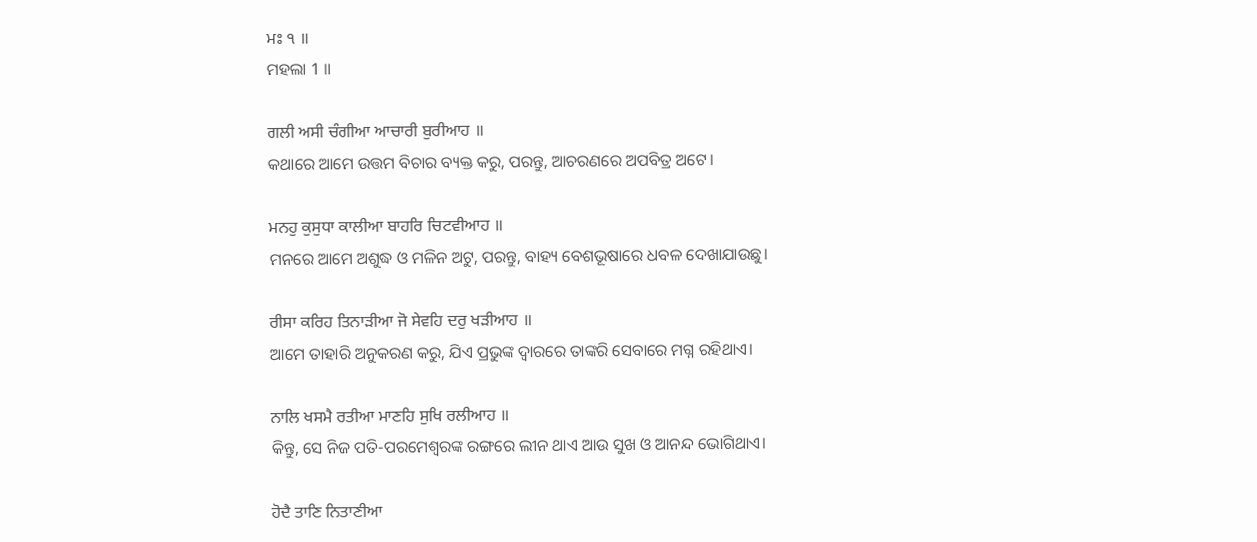ਮਃ ੧ ॥
ମହଲା 1 ॥

ਗਲੀ ਅਸੀ ਚੰਗੀਆ ਆਚਾਰੀ ਬੁਰੀਆਹ ॥
କଥାରେ ଆମେ ଉତ୍ତମ ବିଚାର ବ୍ୟକ୍ତ କରୁ, ପରନ୍ତୁ, ଆଚରଣରେ ଅପବିତ୍ର ଅଟେ।

ਮਨਹੁ ਕੁਸੁਧਾ ਕਾਲੀਆ ਬਾਹਰਿ ਚਿਟਵੀਆਹ ॥
ମନରେ ଆମେ ଅଶୁଦ୍ଧ ଓ ମଳିନ ଅଟୁ, ପରନ୍ତୁ, ବାହ୍ୟ ବେଶଭୂଷାରେ ଧବଳ ଦେଖାଯାଉଛୁ।

ਰੀਸਾ ਕਰਿਹ ਤਿਨਾੜੀਆ ਜੋ ਸੇਵਹਿ ਦਰੁ ਖੜੀਆਹ ॥
ଆମେ ତାହାରି ଅନୁକରଣ କରୁ, ଯିଏ ପ୍ରଭୁଙ୍କ ଦ୍ଵାରରେ ତାଙ୍କରି ସେବାରେ ମଗ୍ନ ରହିଥାଏ।

ਨਾਲਿ ਖਸਮੈ ਰਤੀਆ ਮਾਣਹਿ ਸੁਖਿ ਰਲੀਆਹ ॥
କିନ୍ତୁ, ସେ ନିଜ ପତି-ପରମେଶ୍ଵରଙ୍କ ରଙ୍ଗରେ ଲୀନ ଥାଏ ଆଉ ସୁଖ ଓ ଆନନ୍ଦ ଭୋଗିଥାଏ।

ਹੋਦੈ ਤਾਣਿ ਨਿਤਾਣੀਆ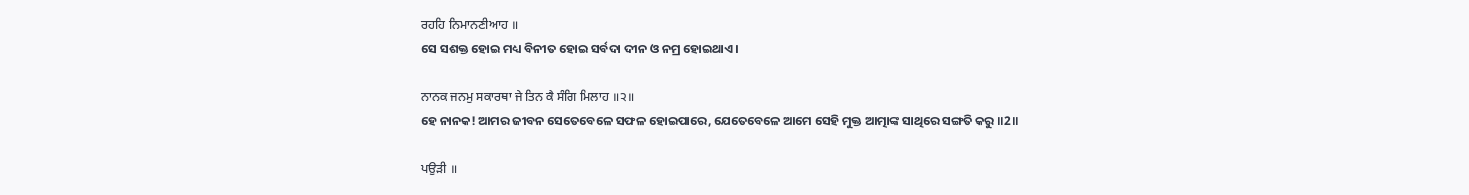ਰਹਹਿ ਨਿਮਾਨਣੀਆਹ ॥
ସେ ସଶକ୍ତ ହୋଇ ମଧ୍ୟ ବିନୀତ ହୋଇ ସର୍ବଦା ଦୀନ ଓ ନମ୍ର ହୋଇଥାଏ।

ਨਾਨਕ ਜਨਮੁ ਸਕਾਰਥਾ ਜੇ ਤਿਨ ਕੈ ਸੰਗਿ ਮਿਲਾਹ ॥੨॥
ହେ ନାନକ! ଆମର ଜୀବନ ସେତେବେଳେ ସଫଳ ହୋଇପାରେ, ଯେତେବେଳେ ଆମେ ସେହି ମୁକ୍ତ ଆତ୍ମାଙ୍କ ସାଥିରେ ସଙ୍ଗତି କରୁ ॥2॥

ਪਉੜੀ ॥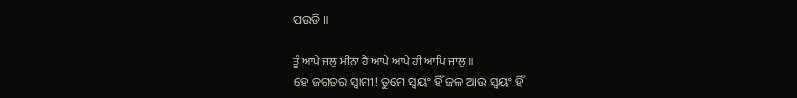ପଉଡି ॥

ਤੂੰ ਆਪੇ ਜਲੁ ਮੀਨਾ ਹੈ ਆਪੇ ਆਪੇ ਹੀ ਆਪਿ ਜਾਲੁ ॥
ହେ ଜଗତର ସ୍ଵାମୀ! ତୁମେ ସ୍ଵୟଂ ହିଁ ଜଳ ଆଉ ସ୍ଵୟଂ ହିଁ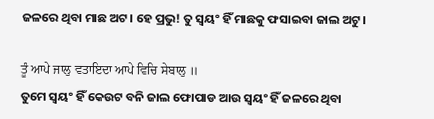ଜଳରେ ଥିବା ମାଛ ଅଟ। ହେ ପ୍ରଭୁ! ତୁ ସ୍ଵୟଂ ହିଁ ମାଛକୁ ଫସାଇବା ଜାଲ ଅଟୁ।

ਤੂੰ ਆਪੇ ਜਾਲੁ ਵਤਾਇਦਾ ਆਪੇ ਵਿਚਿ ਸੇਬਾਲੁ ॥
ତୁମେ ସ୍ଵୟଂ ହିଁ କେଉଟ ବନି ଜାଲ ଫୋପାଡ ଆଉ ସ୍ଵୟଂ ହିଁ ଜଳରେ ଥିବା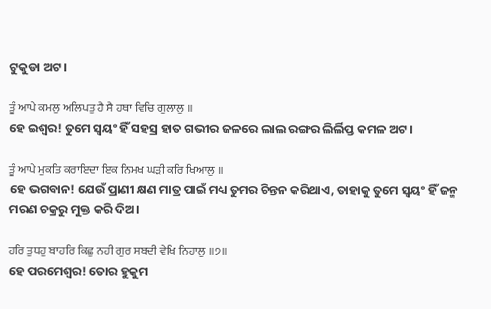ଟୁକୁଡା ଅଟ।

ਤੂੰ ਆਪੇ ਕਮਲੁ ਅਲਿਪਤੁ ਹੈ ਸੈ ਹਥਾ ਵਿਚਿ ਗੁਲਾਲੁ ॥
ହେ ଇଶ୍ଵର! ତୁମେ ସ୍ଵୟଂ ହିଁ ସହସ୍ର ହାତ ଗଭୀର ଜଳରେ ଲାଲ ରଙ୍ଗର ଲିର୍ଲିପ୍ତ କମଳ ଅଟ।

ਤੂੰ ਆਪੇ ਮੁਕਤਿ ਕਰਾਇਦਾ ਇਕ ਨਿਮਖ ਘੜੀ ਕਰਿ ਖਿਆਲੁ ॥
ହେ ଭଗବାନ! ଯେଉଁ ପ୍ରାଣୀ କ୍ଷଣ ମାତ୍ର ପାଇଁ ମଧ୍ୟ ତୁମର ଚିନ୍ତନ କରିଥାଏ, ତାହାକୁ ତୁମେ ସ୍ଵୟଂ ହିଁ ଜନ୍ମ ମରଣ ଚକ୍ରରୁ ମୁକ୍ତ କରି ଦିଅ।

ਹਰਿ ਤੁਧਹੁ ਬਾਹਰਿ ਕਿਛੁ ਨਹੀ ਗੁਰ ਸਬਦੀ ਵੇਖਿ ਨਿਹਾਲੁ ॥੭॥
ହେ ପରମେଶ୍ଵର! ତୋର ହୁକୁମ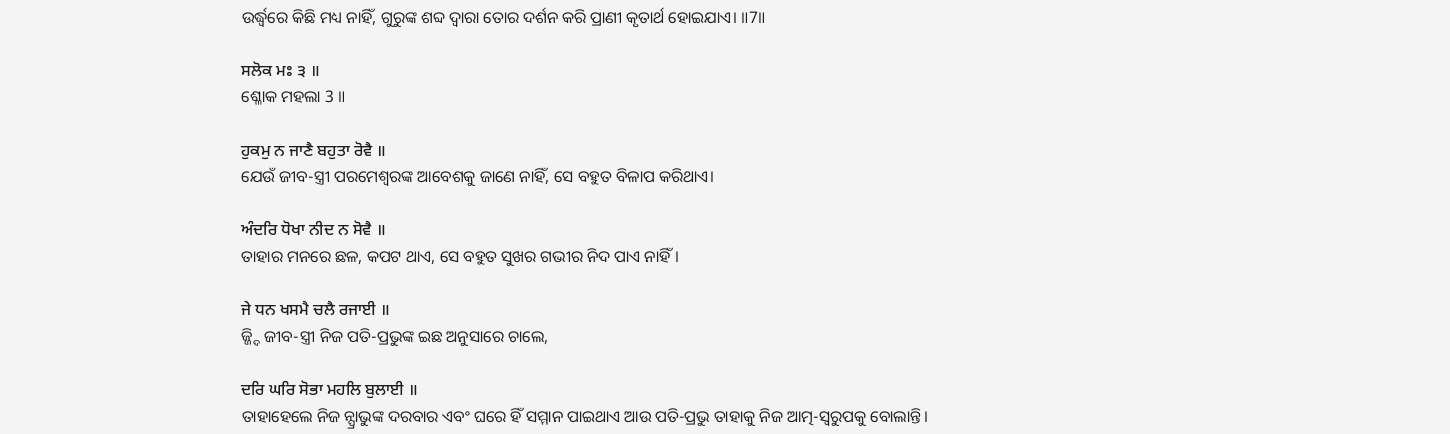ଉର୍ଦ୍ଧ୍ଵରେ କିଛି ମଧ୍ୟ ନାହିଁ, ଗୁରୁଙ୍କ ଶବ୍ଦ ଦ୍ଵାରା ତୋର ଦର୍ଶନ କରି ପ୍ରାଣୀ କୃତାର୍ଥ ହୋଇଯାଏ। ॥7॥

ਸਲੋਕ ਮਃ ੩ ॥
ଶ୍ଳୋକ ମହଲା 3 ॥

ਹੁਕਮੁ ਨ ਜਾਣੈ ਬਹੁਤਾ ਰੋਵੈ ॥
ଯେଉଁ ଜୀବ-ସ୍ତ୍ରୀ ପରମେଶ୍ଵରଙ୍କ ଆବେଶକୁ ଜାଣେ ନାହିଁ, ସେ ବହୁତ ବିଳାପ କରିଥାଏ।

ਅੰਦਰਿ ਧੋਖਾ ਨੀਦ ਨ ਸੋਵੈ ॥
ତାହାର ମନରେ ଛଳ, କପଟ ଥାଏ, ସେ ବହୁତ ସୁଖର ଗଭୀର ନିଦ ପାଏ ନାହିଁ।

ਜੇ ਧਨ ਖਸਮੈ ਚਲੈ ਰਜਾਈ ॥
ଜ୍ଜ୍ଦି ଜୀବ-ସ୍ତ୍ରୀ ନିଜ ପତି-ପ୍ରଭୁଙ୍କ ଇଛ ଅନୁସାରେ ଚାଲେ,

ਦਰਿ ਘਰਿ ਸੋਭਾ ਮਹਲਿ ਬੁਲਾਈ ॥
ତାହାହେଲେ ନିଜ ନ୍ପ୍ରାଭୁଙ୍କ ଦରବାର ଏବଂ ଘରେ ହିଁ ସମ୍ମାନ ପାଇଥାଏ ଆଉ ପତି-ପ୍ରଭୁ ତାହାକୁ ନିଜ ଆତ୍ମ-ସ୍ଵରୁପକୁ ବୋଲାନ୍ତି।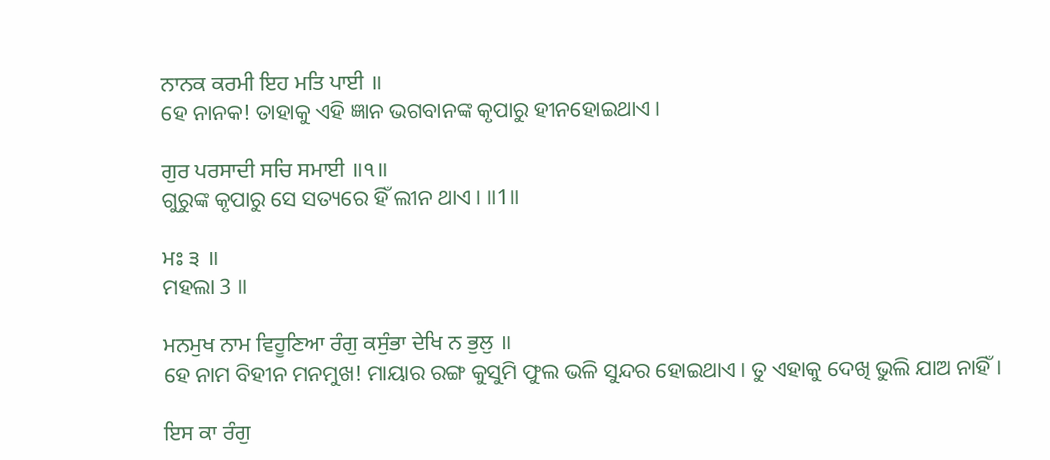ਨਾਨਕ ਕਰਮੀ ਇਹ ਮਤਿ ਪਾਈ ॥
ହେ ନାନକ! ତାହାକୁ ଏହି ଜ୍ଞାନ ଭଗବାନଙ୍କ କୃପାରୁ ହୀନହୋଇଥାଏ।

ਗੁਰ ਪਰਸਾਦੀ ਸਚਿ ਸਮਾਈ ॥੧॥
ଗୁରୁଙ୍କ କୃପାରୁ ସେ ସତ୍ୟରେ ହିଁ ଲୀନ ଥାଏ। ॥1॥

ਮਃ ੩ ॥
ମହଲା 3 ॥

ਮਨਮੁਖ ਨਾਮ ਵਿਹੂਣਿਆ ਰੰਗੁ ਕਸੁੰਭਾ ਦੇਖਿ ਨ ਭੁਲੁ ॥
ହେ ନାମ ବିହୀନ ମନମୁଖ! ମାୟାର ରଙ୍ଗ କୁସୁମି ଫୁଲ ଭଳି ସୁନ୍ଦର ହୋଇଥାଏ। ତୁ ଏହାକୁ ଦେଖି ଭୁଲି ଯାଅ ନାହିଁ।

ਇਸ ਕਾ ਰੰਗੁ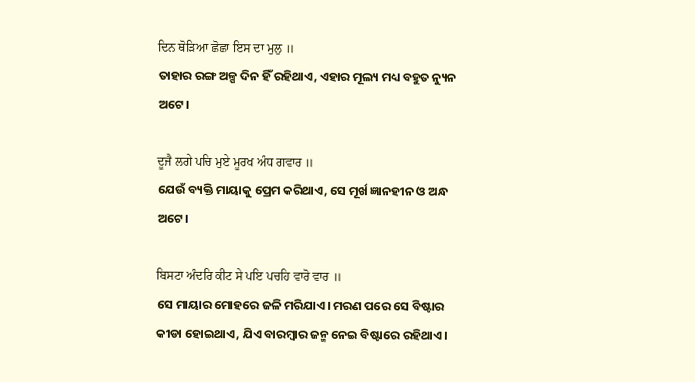ਦਿਨ ਥੋੜਿਆ ਛੋਛਾ ਇਸ ਦਾ ਮੁਲੁ ॥
ତାହାର ରଙ୍ଗ ଅଳ୍ପ ଦିନ ହିଁ ରହିଥାଏ, ଏହାର ମୂଲ୍ୟ ମଧ୍ୟ ବହୁତ ନ୍ୟୁନ ଅଟେ।

ਦੂਜੈ ਲਗੇ ਪਚਿ ਮੁਏ ਮੂਰਖ ਅੰਧ ਗਵਾਰ ॥
ଯେଉଁ ବ୍ୟକ୍ତି ମାୟାକୁ ପ୍ରେମ କରିଥାଏ, ସେ ମୂର୍ଖ ଜ୍ଞାନହୀନ ଓ ଅନ୍ଧ ଅଟେ।

ਬਿਸਟਾ ਅੰਦਰਿ ਕੀਟ ਸੇ ਪਇ ਪਚਹਿ ਵਾਰੋ ਵਾਰ ॥
ସେ ମାୟାର ମୋହରେ ଜଳି ମରିଯାଏ। ମରଣ ପରେ ସେ ବିଷ୍ଟାର କୀଡା ହୋଇଥାଏ, ଯିଏ ବାରମ୍ବାର ଜନ୍ମ ନେଇ ବିଷ୍ଟାରେ ରହିଥାଏ।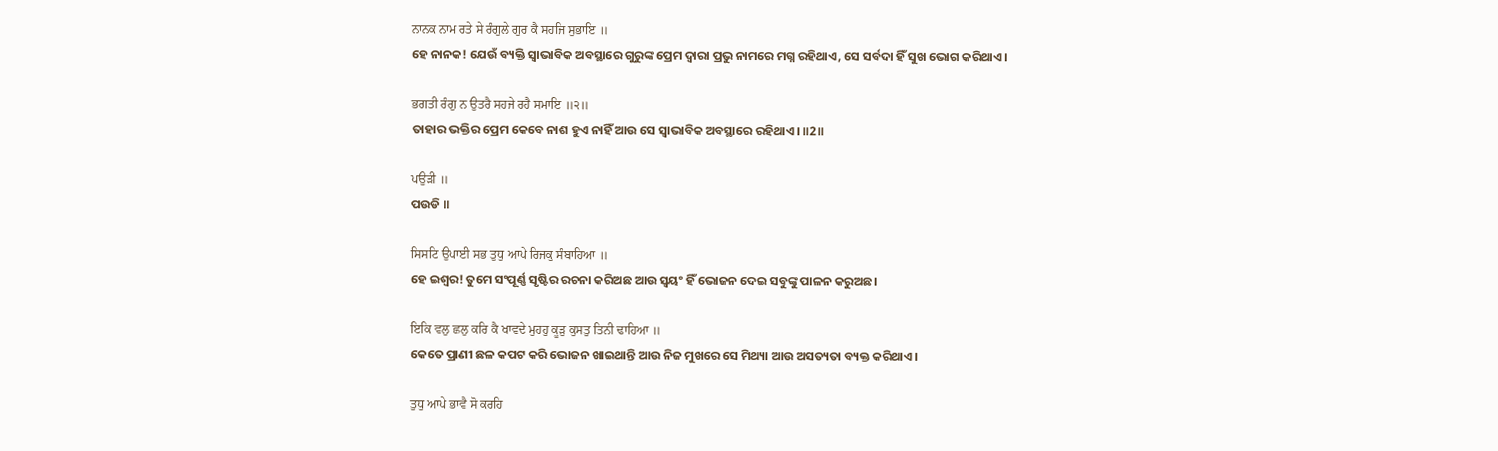ਨਾਨਕ ਨਾਮ ਰਤੇ ਸੇ ਰੰਗੁਲੇ ਗੁਰ ਕੈ ਸਹਜਿ ਸੁਭਾਇ ॥
ହେ ନାନକ! ଯେଉଁ ବ୍ୟକ୍ତି ସ୍ଵାଭାବିକ ଅବସ୍ଥାରେ ଗୁରୁଙ୍କ ପ୍ରେମ ଦ୍ଵାରା ପ୍ରଭୁ ନାମରେ ମଗ୍ନ ରହିଥାଏ, ସେ ସର୍ବଦା ହିଁ ସୁଖ ଭୋଗ କରିଥାଏ।

ਭਗਤੀ ਰੰਗੁ ਨ ਉਤਰੈ ਸਹਜੇ ਰਹੈ ਸਮਾਇ ॥੨॥
ତାହାର ଭକ୍ତିର ପ୍ରେମ କେବେ ନାଶ ହୁଏ ନାହିଁ ଆଉ ସେ ସ୍ଵାଭାବିକ ଅବସ୍ଥାରେ ରହିଥାଏ। ॥2॥

ਪਉੜੀ ॥
ପଉଡି ॥

ਸਿਸਟਿ ਉਪਾਈ ਸਭ ਤੁਧੁ ਆਪੇ ਰਿਜਕੁ ਸੰਬਾਹਿਆ ॥
ହେ ଇଶ୍ଵର! ତୁମେ ସଂପୂର୍ଣ୍ଣ ସୃଷ୍ଟିର ରଚନା କରିଅଛ ଆଉ ସ୍ଵୟଂ ହିଁ ଭୋଜନ ଦେଇ ସବୁଙ୍କୁ ପାଳନ କରୁଅଛ।

ਇਕਿ ਵਲੁ ਛਲੁ ਕਰਿ ਕੈ ਖਾਵਦੇ ਮੁਹਹੁ ਕੂੜੁ ਕੁਸਤੁ ਤਿਨੀ ਢਾਹਿਆ ॥
କେତେ ପ୍ରାଣୀ ଛଳ କପଟ କରି ଭୋଜନ ଖାଇଥାନ୍ତି ଆଉ ନିଜ ମୁଖରେ ସେ ମିଥ୍ୟା ଆଉ ଅସତ୍ୟତା ବ୍ୟକ୍ତ କରିଥାଏ।

ਤੁਧੁ ਆਪੇ ਭਾਵੈ ਸੋ ਕਰਹਿ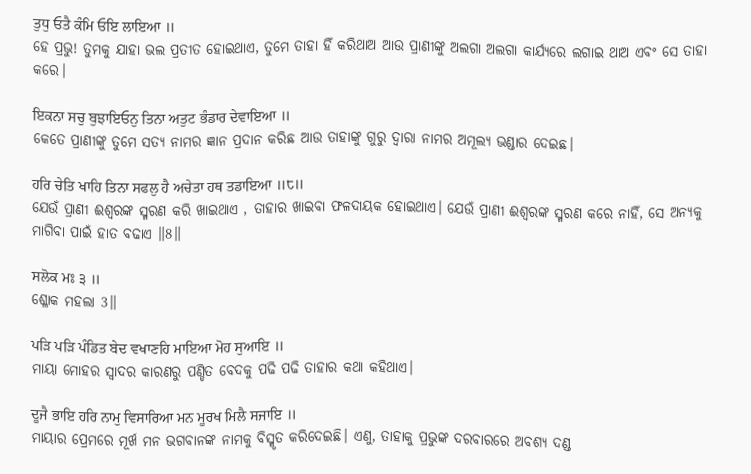ਤੁਧੁ ਓਤੈ ਕੰਮਿ ਓਇ ਲਾਇਆ ॥
ହେ ପ୍ରଭୁ! ତୁମକୁ ଯାହା ଭଲ ପ୍ରତୀତ ହୋଇଥାଏ, ତୁମେ ତାହା ହିଁ କରିଥାଅ ଆଉ ପ୍ରାଣୀଙ୍କୁ ଅଲଗା ଅଲଗା କାର୍ଯ୍ୟରେ ଲଗାଇ ଥାଅ ଏବଂ ସେ ତାହା କରେ।

ਇਕਨਾ ਸਚੁ ਬੁਝਾਇਓਨੁ ਤਿਨਾ ਅਤੁਟ ਭੰਡਾਰ ਦੇਵਾਇਆ ॥
କେତେ ପ୍ରାଣୀଙ୍କୁ ତୁମେ ସତ୍ୟ ନାମର ଜ୍ଞାନ ପ୍ରଦାନ କରିଛ ଆଉ ତାହାଙ୍କୁ ଗୁରୁ ଦ୍ଵାରା ନାମର ଅମୂଲ୍ୟ ଭଣ୍ଡାର ଦେଇଛ।

ਹਰਿ ਚੇਤਿ ਖਾਹਿ ਤਿਨਾ ਸਫਲੁ ਹੈ ਅਚੇਤਾ ਹਥ ਤਡਾਇਆ ॥੮॥
ଯେଉଁ ପ୍ରାଣୀ ଈଶ୍ଵରଙ୍କ ସ୍ମରଣ କରି ଖାଇଥାଏ , ତାହାର ଖାଇବା ଫଳଦାୟକ ହୋଇଥାଏ। ଯେଉଁ ପ୍ରାଣୀ ଈଶ୍ଵରଙ୍କ ସ୍ମରଣ କରେ ନାହିଁ, ସେ ଅନ୍ୟକୁ ମାଗିବା ପାଇଁ ହାତ ବଢାଏ ॥8॥

ਸਲੋਕ ਮਃ ੩ ॥
ଶ୍ଳୋକ ମହଲା 3॥

ਪੜਿ ਪੜਿ ਪੰਡਿਤ ਬੇਦ ਵਖਾਣਹਿ ਮਾਇਆ ਮੋਹ ਸੁਆਇ ॥
ମାୟା ମୋହର ସ୍ଵାଦର କାରଣରୁ ପଣ୍ଡିତ ବେଦକୁ ପଢି ପଢି ତାହାର କଥା କହିଥାଏ।

ਦੂਜੈ ਭਾਇ ਹਰਿ ਨਾਮੁ ਵਿਸਾਰਿਆ ਮਨ ਮੂਰਖ ਮਿਲੈ ਸਜਾਇ ॥
ମାୟାର ପ୍ରେମରେ ମୂର୍ଖ ମନ ଭଗବାନଙ୍କ ନାମକୁ ବିସ୍ମୃତ କରିଦେଇଛି। ଏଣୁ, ତାହାକୁ ପ୍ରଭୁଙ୍କ ଦରବାରରେ ଅବଶ୍ୟ ଦଣ୍ଡ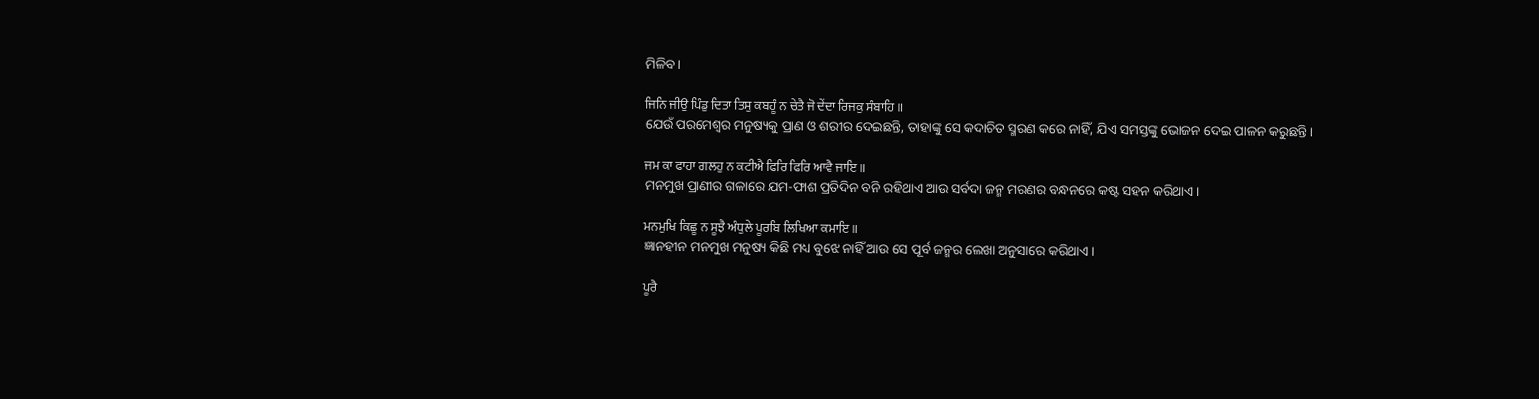ମିଳିବ।

ਜਿਨਿ ਜੀਉ ਪਿੰਡੁ ਦਿਤਾ ਤਿਸੁ ਕਬਹੂੰ ਨ ਚੇਤੈ ਜੋ ਦੇਂਦਾ ਰਿਜਕੁ ਸੰਬਾਹਿ ॥
ଯେଉଁ ପରମେଶ୍ଵର ମନୁଷ୍ୟକୁ ପ୍ରାଣ ଓ ଶରୀର ଦେଇଛନ୍ତି, ତାହାଙ୍କୁ ସେ କଦାଚିତ ସ୍ମରଣ କରେ ନାହିଁ, ଯିଏ ସମସ୍ତଙ୍କୁ ଭୋଜନ ଦେଇ ପାଳନ କରୁଛନ୍ତି।

ਜਮ ਕਾ ਫਾਹਾ ਗਲਹੁ ਨ ਕਟੀਐ ਫਿਰਿ ਫਿਰਿ ਆਵੈ ਜਾਇ ॥
ମନମୁଖ ପ୍ରାଣୀର ଗଳାରେ ଯମ-ଫାଶ ପ୍ରତିଦିନ ବନି ରହିଥାଏ ଆଉ ସର୍ବଦା ଜନ୍ମ ମରଣର ବନ୍ଧନରେ କଷ୍ଟ ସହନ କରିଥାଏ।

ਮਨਮੁਖਿ ਕਿਛੂ ਨ ਸੂਝੈ ਅੰਧੁਲੇ ਪੂਰਬਿ ਲਿਖਿਆ ਕਮਾਇ ॥
ଜ୍ଞାନହୀନ ମନମୁଖ ମନୁଷ୍ୟ କିଛି ମଧ୍ୟ ବୁଝେ ନାହିଁ ଆଉ ସେ ପୂର୍ବ ଜନ୍ମର ଲେଖା ଅନୁସାରେ କରିଥାଏ।

ਪੂਰੈ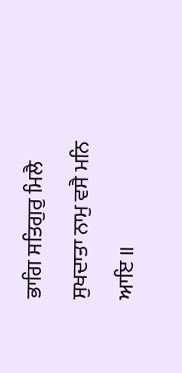ਭਾਗਿ ਸਤਿਗੁਰੁ ਮਿਲੈ ਸੁਖਦਾਤਾ ਨਾਮੁ ਵਸੈ ਮਨਿ ਆਇ ॥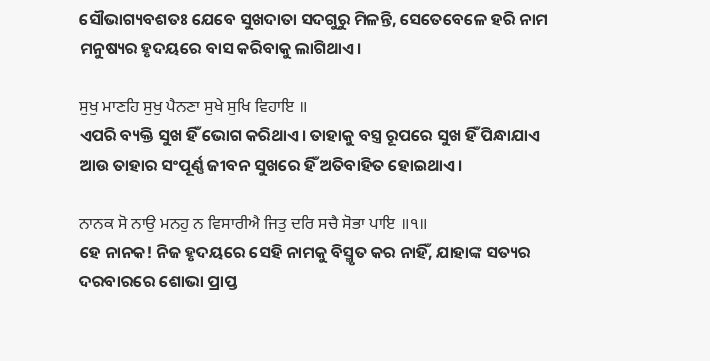ସୌଭାଗ୍ୟବଶତଃ ଯେବେ ସୁଖଦାତା ସଦଗୁରୁ ମିଳନ୍ତି, ସେତେବେଳେ ହରି ନାମ ମନୁଷ୍ୟର ହୃଦୟରେ ବାସ କରିବାକୁ ଲାଗିଥାଏ।

ਸੁਖੁ ਮਾਣਹਿ ਸੁਖੁ ਪੈਨਣਾ ਸੁਖੇ ਸੁਖਿ ਵਿਹਾਇ ॥
ଏପରି ବ୍ୟକ୍ତି ସୁଖ ହିଁ ଭୋଗ କରିଥାଏ। ତାହାକୁ ବସ୍ତ୍ର ରୂପରେ ସୁଖ ହିଁ ପିନ୍ଧାଯାଏ ଆଉ ତାହାର ସଂପୂର୍ଣ୍ଣ ଜୀବନ ସୁଖରେ ହିଁ ଅତିବାହିତ ହୋଇଥାଏ।

ਨਾਨਕ ਸੋ ਨਾਉ ਮਨਹੁ ਨ ਵਿਸਾਰੀਐ ਜਿਤੁ ਦਰਿ ਸਚੈ ਸੋਭਾ ਪਾਇ ॥੧॥
ହେ ନାନକ! ନିଜ ହୃଦୟରେ ସେହି ନାମକୁ ବିସ୍ମୃତ କର ନାହିଁ, ଯାହାଙ୍କ ସତ୍ୟର ଦରବାରରେ ଶୋଭା ପ୍ରାପ୍ତ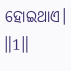ହୋଇଥାଏ। ॥1॥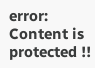error: Content is protected !!